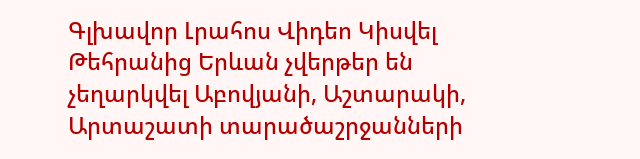Գլխավոր Լրահոս Վիդեո Կիսվել
Թեհրանից Երևան չվերթեր են չեղարկվել Աբովյանի, Աշտարակի, Արտաշատի տարածաշրջանների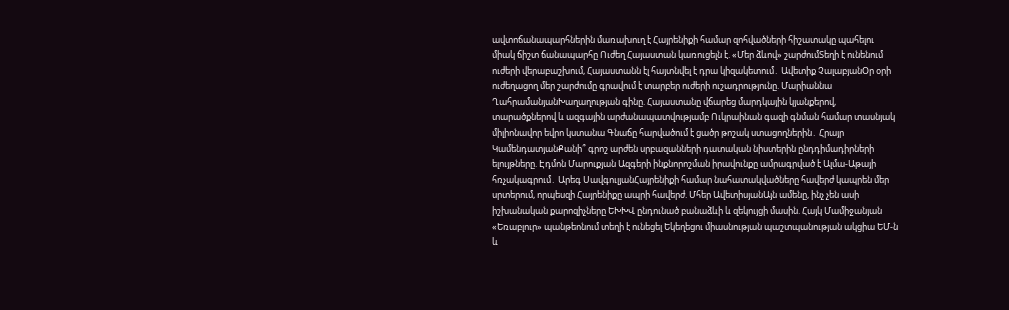ավտոճանապարհներին մառախուղ է Հայրենիքի համար զոհվածների հիշատակը պահելու միակ ճիշտ ճանապարհը Ուժեղ Հայաստան կառուցելն է. «Մեր ձևով» շարժումՏեղի է ունենում ուժերի վերաբաշխում, Հայաստանն էլ հայտնվել է դրա կիզակետում․ Ավետիք ՉալաբյանՕր օրի ուժեղացող մեր շարժումը գրավում է տարբեր ուժերի ուշադրությունը. Մարիաննա ՂահրամանյանԽաղաղության գինը. Հայաստանը վճարեց մարդկային կյանքերով, տարածքներով և ազգային արժանապատվությամբ Ուկրաինան գազի գնման համար տասնյակ միլիոնավոր եվրո կստանա Գնաճը հարվածում է ցածր թոշակ ստացողներին․ Հրայր ԿամենդատյանՔանի՞ գրոշ արժեն սրբազանների դատական նիստերին ընդդիմադիրների ելույթները. Էդմոն Մարուքյան Ազգերի ինքնորոշման իրավունքը ամրագրված է Ալմա-Աթայի հռչակագրում․ Արեգ ՍավգուլյանՀայրենիքի համար նահատակվածները հավերժ կապրեն մեր սրտերում, որպեսզի Հայրենիքը ապրի հավերժ. Մհեր ԱվետիսյանԱյն ամենը, ինչ չեն ասի իշխանական քարոզիչները ԵԽԽՎ ընդունած բանաձևի և զեկույցի մասին. Հայկ Մամիջանյան «Եռաբլուր» պանթեոնում տեղի է ունեցել Եկեղեցու միասնության պաշտպանության ակցիա ԵՄ-ն և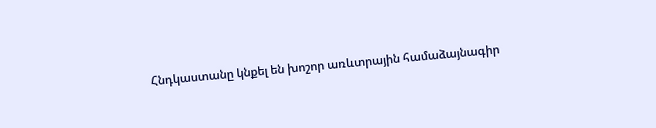Հնդկաստանը կնքել են խոշոր առևտրային համաձայնագիր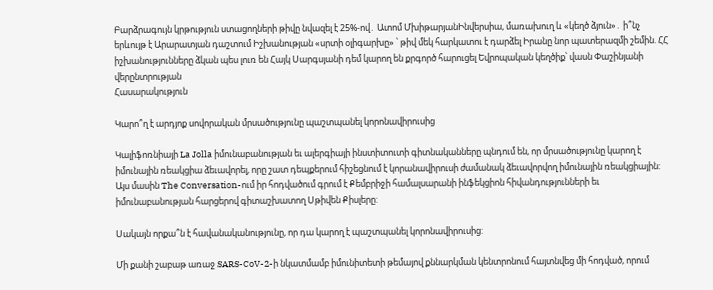Բարձրագույն կրթություն ստացողների թիվը նվազել է 25%-ով․ Ատոմ ՄխիթարյանԻնվերսիա, մառախուղ և «կեղծ ձյուն»․ ի՞նչ երևույթ է Արարատյան դաշտում Իշխանության «սրտի օլիգարխը» ՝ թիվ մեկ հարկատու է դարձել Իրանը նոր պատերազմի շեմին. ՀՀ իշխանությունները ձկան պես լուռ են Հայկ Սարգսյանի դեմ կարող են քրգործ հարուցել Եվրոպական կեղծիք՝ վասն Փաշինյանի վերընտրության
Հասարակություն

Կարո՞ղ է արդյոք սովորական մրսածությունը պաշտպանել կորոնավիրուսից

Կալիֆոռնիայի La Jolla իմունաբանության եւ ալերգիայի ինստիտուտի գիտնականները պնդում են, որ մրսածությունը կարող է իմունային ռեակցիա ձեւավորել, որը շատ դեպքերում հիշեցնում է կորանավիրուսի ժամանակ ձեւավորվող իմունային ռեակցիային: Այս մասին The Conversation-ում իր հոդվածում գրում է Քեմբրիջի համալսարանի ինֆեկցիոն հիվանդությունների եւ իմունաբանության հարցերով գիտաշխատող Սթիվեն Քիսլերը:

Սակայն որքա՞ն է հավանականությունը, որ դա կարող է պաշտպանել կորոնավիրուսից:

Մի քանի շաբաթ առաջ SARS-CoV-2-ի նկատմամբ իմունիտետի թեմայով քննարկման կենտրոնում հայտնվեց մի հոդված, որում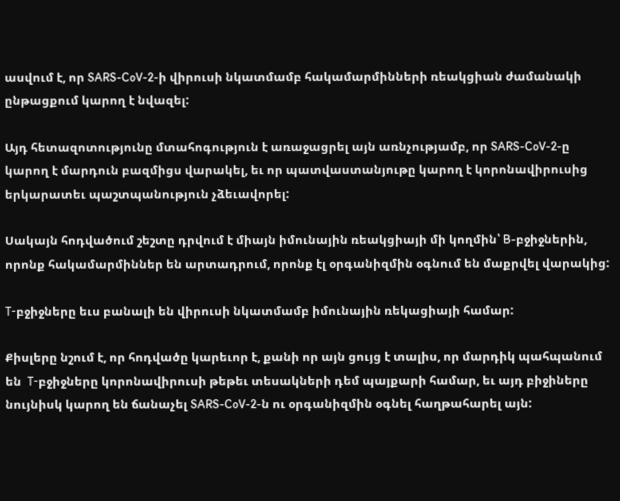ասվում է, որ SARS-CoV-2-ի վիրուսի նկատմամբ հակամարմինների ռեակցիան ժամանակի ընթացքում կարող է նվազել:

Այդ հետազոտությունը մտահոգություն է առաջացրել այն առնչությամբ, որ SARS-CoV-2-ը կարող է մարդուն բազմիցս վարակել, եւ որ պատվաստանյութը կարող է կորոնավիրուսից երկարատեւ պաշտպանություն չձեւավորել:

Սակայն հոդվածում շեշտը դրվում է միայն իմունային ռեակցիայի մի կողմին՝ B-բջիջներին, որոնք հակամարմիններ են արտադրում, որոնք էլ օրգանիզմին օգնում են մաքրվել վարակից:

Т-բջիջները եւս բանալի են վիրուսի նկատմամբ իմունային ռեկացիայի համար:

Քիսլերը նշում է, որ հոդվածը կարեւոր է, քանի որ այն ցույց է տալիս, որ մարդիկ պահպանում են  Т-բջիջները կորոնավիրուսի թեթեւ տեսակների դեմ պայքարի համար, եւ այդ բիջիները նույնիսկ կարող են ճանաչել SARS-CoV-2-ն ու օրգանիզմին օգնել հաղթահարել այն: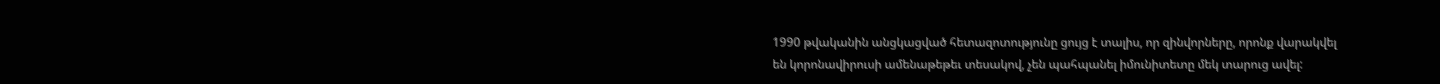1990 թվականին անցկացված հետազոտությունը ցույց է տալիս, որ զինվորները, որոնք վարակվել են կորոնավիրուսի ամենաթեթեւ տեսակով, չեն պահպանել իմունիտետը մեկ տարուց ավել: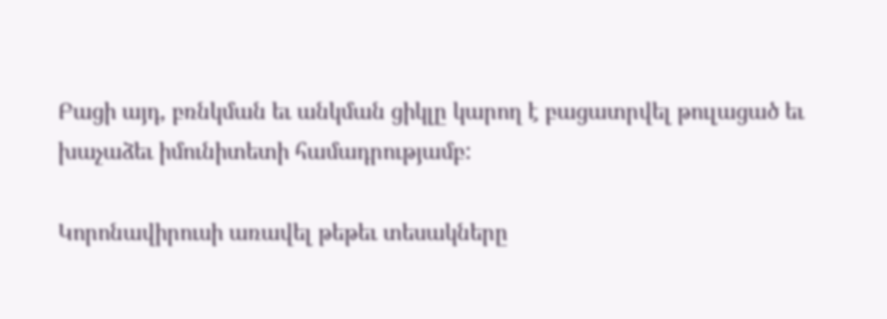Բացի այդ, բռնկման եւ անկման ցիկլը կարող է բացատրվել թուլացած եւ խաչաձեւ իմունիտետի համադրությամբ:

Կորոնավիրուսի առավել թեթեւ տեսակները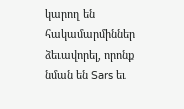կարող են հակամարմիններ ձեւավորել, որոնք նման են Sars եւ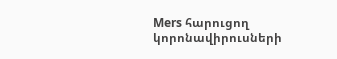Mers հարուցող կորոնավիրուսների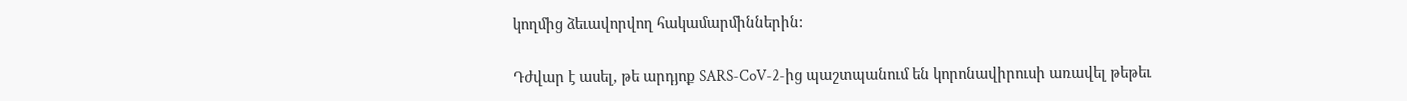կողմից ձեւավորվող հակամարմիններին:

Դժվար է ասել, թե արդյոք SARS-CoV-2-ից պաշտպանում են կորոնավիրուսի առավել թեթեւ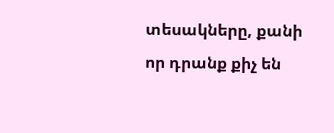տեսակները, քանի որ դրանք քիչ են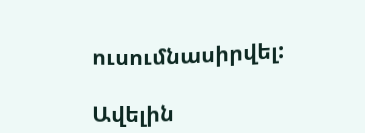ուսումնասիրվել:

Ավելին